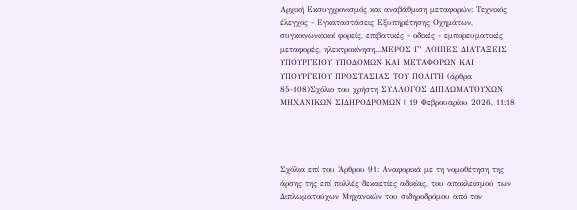Αρχική Εκσυγχρονισμός και αναβάθμιση μεταφορών: Τεχνικός έλεγχος - Εγκαταστάσεις Εξυπηρέτησης Οχημάτων, συγκοινωνιακοί φορείς, επιβατικές - οδικές - εμπορευματικές μεταφορές, ηλεκτροκίνηση...ΜΕΡΟΣ Γ’ ΛΟΙΠΕΣ ΔΙΑΤΑΞΕΙΣ ΥΠΟΥΡΓΕΙΟΥ ΥΠΟΔΟΜΩΝ ΚΑΙ ΜΕΤΑΦΟΡΩΝ ΚΑΙ ΥΠΟΥΡΓΕΙΟΥ ΠΡΟΣΤΑΣΙΑΣ ΤΟΥ ΠΟΛΙΤΗ (άρθρα 85-108)Σχόλιο του χρήστη ΣΥΛΛΟΓΟΣ ΔΙΠΛΩΜΑΤΟΥΧΩΝ ΜΗΧΑΝΙΚΩΝ ΣΙΔΗΡΟΔΡΟΜΩΝ | 19 Φεβρουαρίου 2026, 11:18




Σχόλια επί του Άρθρου 91: Αναφορικά με τη νομοθέτηση της άρσης της επί πολλές δεκαετίες αδικίας, του αποκλεισμού των Διπλωματούχων Μηχανικών του σιδηροδρόμου από τον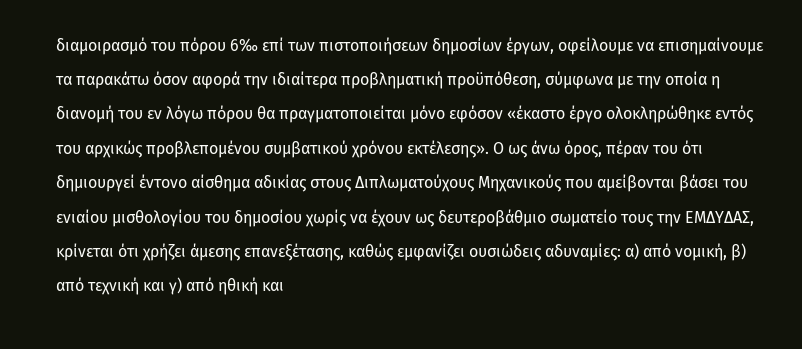διαμοιρασμό του πόρου 6‰ επί των πιστοποιήσεων δημοσίων έργων, οφείλουμε να επισημαίνουμε τα παρακάτω όσον αφορά την ιδιαίτερα προβληματική προϋπόθεση, σύμφωνα με την οποία η διανομή του εν λόγω πόρου θα πραγματοποιείται μόνο εφόσον «έκαστο έργο ολοκληρώθηκε εντός του αρχικώς προβλεπομένου συμβατικού χρόνου εκτέλεσης». Ο ως άνω όρος, πέραν του ότι δημιουργεί έντονο αίσθημα αδικίας στους Διπλωματούχους Μηχανικούς που αμείβονται βάσει του ενιαίου μισθολογίου του δημοσίου χωρίς να έχουν ως δευτεροβάθμιο σωματείο τους την ΕΜΔΥΔΑΣ, κρίνεται ότι χρήζει άμεσης επανεξέτασης, καθώς εμφανίζει ουσιώδεις αδυναμίες: α) από νομική, β) από τεχνική και γ) από ηθική και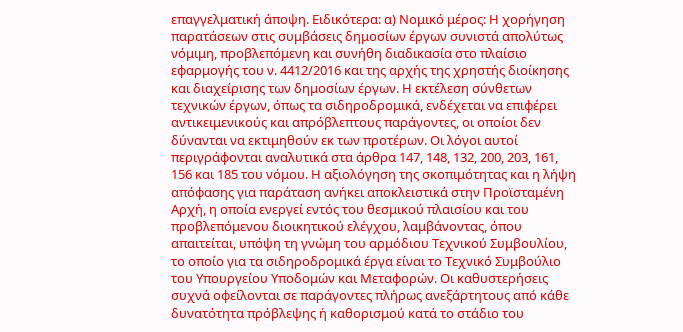επαγγελματική άποψη. Ειδικότερα: α) Νομικό μέρος: Η χορήγηση παρατάσεων στις συμβάσεις δημοσίων έργων συνιστά απολύτως νόμιμη, προβλεπόμενη και συνήθη διαδικασία στο πλαίσιο εφαρμογής του ν. 4412/2016 και της αρχής της χρηστής διοίκησης και διαχείρισης των δημοσίων έργων. Η εκτέλεση σύνθετων τεχνικών έργων, όπως τα σιδηροδρομικά, ενδέχεται να επιφέρει αντικειμενικούς και απρόβλεπτους παράγοντες, οι οποίοι δεν δύνανται να εκτιμηθούν εκ των προτέρων. Οι λόγοι αυτοί περιγράφονται αναλυτικά στα άρθρα 147, 148, 132, 200, 203, 161, 156 και 185 του νόμου. Η αξιολόγηση της σκοπιμότητας και η λήψη απόφασης για παράταση ανήκει αποκλειστικά στην Προϊσταμένη Αρχή, η οποία ενεργεί εντός του θεσμικού πλαισίου και του προβλεπόμενου διοικητικού ελέγχου, λαμβάνοντας, όπου απαιτείται, υπόψη τη γνώμη του αρμόδιου Τεχνικού Συμβουλίου, το οποίο για τα σιδηροδρομικά έργα είναι το Τεχνικό Συμβούλιο του Υπουργείου Υποδομών και Μεταφορών. Οι καθυστερήσεις συχνά οφείλονται σε παράγοντες πλήρως ανεξάρτητους από κάθε δυνατότητα πρόβλεψης ή καθορισμού κατά το στάδιο του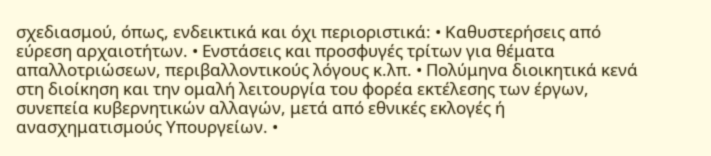σχεδιασμού, όπως, ενδεικτικά και όχι περιοριστικά: • Καθυστερήσεις από εύρεση αρχαιοτήτων. • Ενστάσεις και προσφυγές τρίτων για θέματα απαλλοτριώσεων, περιβαλλοντικούς λόγους κ.λπ. • Πολύμηνα διοικητικά κενά στη διοίκηση και την ομαλή λειτουργία του φορέα εκτέλεσης των έργων, συνεπεία κυβερνητικών αλλαγών, μετά από εθνικές εκλογές ή ανασχηματισμούς Υπουργείων. •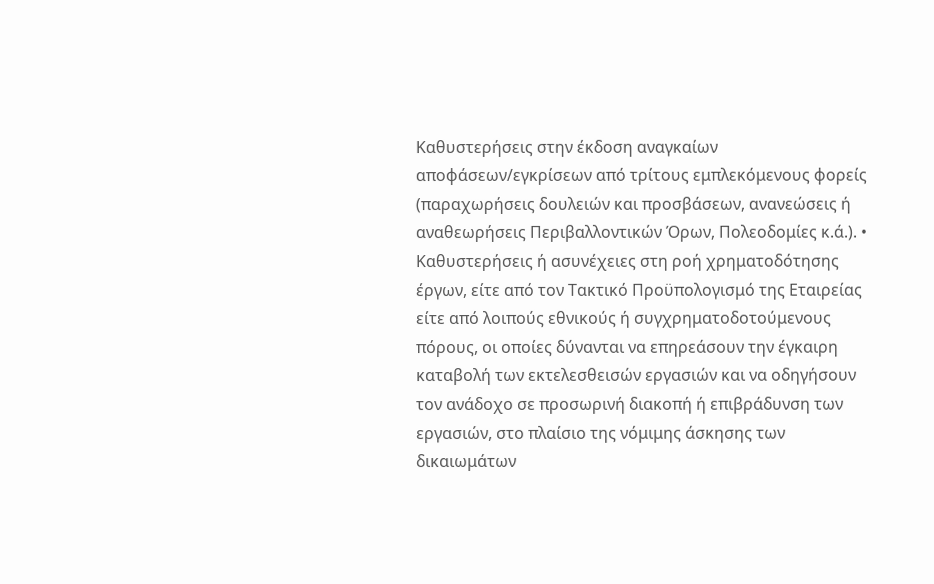Καθυστερήσεις στην έκδοση αναγκαίων αποφάσεων/εγκρίσεων από τρίτους εμπλεκόμενους φορείς (παραχωρήσεις δουλειών και προσβάσεων, ανανεώσεις ή αναθεωρήσεις Περιβαλλοντικών Όρων, Πολεοδομίες κ.ά.). • Καθυστερήσεις ή ασυνέχειες στη ροή χρηματοδότησης έργων, είτε από τον Τακτικό Προϋπολογισμό της Εταιρείας είτε από λοιπούς εθνικούς ή συγχρηματοδοτούμενους πόρους, οι οποίες δύνανται να επηρεάσουν την έγκαιρη καταβολή των εκτελεσθεισών εργασιών και να οδηγήσουν τον ανάδοχο σε προσωρινή διακοπή ή επιβράδυνση των εργασιών, στο πλαίσιο της νόμιμης άσκησης των δικαιωμάτων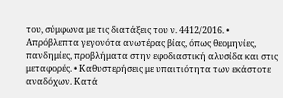του, σύμφωνα με τις διατάξεις του ν. 4412/2016. • Απρόβλεπτα γεγονότα ανωτέρας βίας, όπως θεομηνίες, πανδημίες, προβλήματα στην εφοδιαστική αλυσίδα και στις μεταφορές. • Καθυστερήσεις με υπαιτιότητα των εκάστοτε αναδόχων. Κατά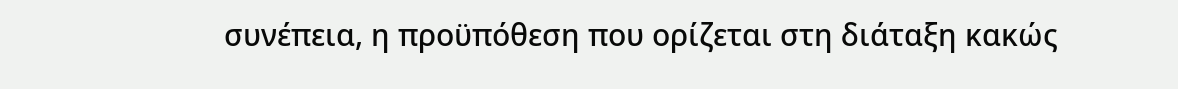συνέπεια, η προϋπόθεση που ορίζεται στη διάταξη κακώς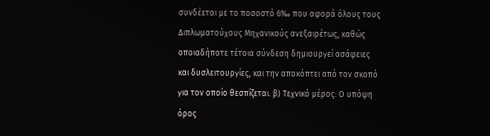συνδέεται με το ποσοστό 6‰ που αφορά όλους τους Διπλωματούχους Μηχανικούς ανεξαιρέτως, καθώς οποιαδήποτε τέτοια σύνδεση δημιουργεί ασάφειες και δυσλειτουργίες, και την αποκόπτει από τον σκοπό για τον οποίο θεσπίζεται. β) Τεχνικό μέρος: Ο υπόψη όρος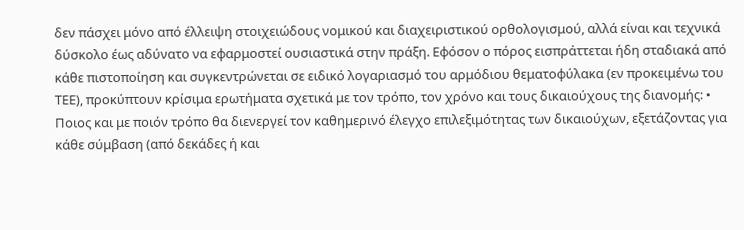δεν πάσχει μόνο από έλλειψη στοιχειώδους νομικού και διαχειριστικού ορθολογισμού, αλλά είναι και τεχνικά δύσκολο έως αδύνατο να εφαρμοστεί ουσιαστικά στην πράξη. Εφόσον ο πόρος εισπράττεται ήδη σταδιακά από κάθε πιστοποίηση και συγκεντρώνεται σε ειδικό λογαριασμό του αρμόδιου θεματοφύλακα (εν προκειμένω του ΤΕΕ), προκύπτουν κρίσιμα ερωτήματα σχετικά με τον τρόπο, τον χρόνο και τους δικαιούχους της διανομής: • Ποιος και με ποιόν τρόπο θα διενεργεί τον καθημερινό έλεγχο επιλεξιμότητας των δικαιούχων, εξετάζοντας για κάθε σύμβαση (από δεκάδες ή και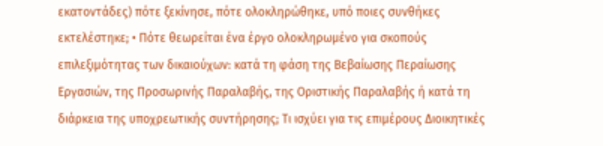εκατοντάδες) πότε ξεκίνησε, πότε ολοκληρώθηκε, υπό ποιες συνθήκες εκτελέστηκε; • Πότε θεωρείται ένα έργο ολοκληρωμένο για σκοπούς επιλεξιμότητας των δικαιούχων: κατά τη φάση της Βεβαίωσης Περαίωσης Εργασιών, της Προσωρινής Παραλαβής, της Οριστικής Παραλαβής ή κατά τη διάρκεια της υποχρεωτικής συντήρησης; Τι ισχύει για τις επιμέρους Διοικητικές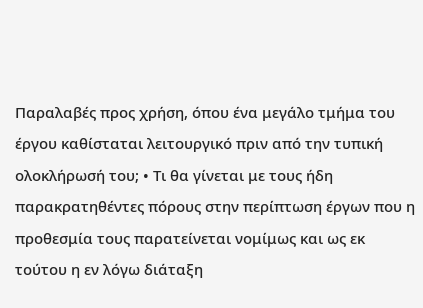Παραλαβές προς χρήση, όπου ένα μεγάλο τμήμα του έργου καθίσταται λειτουργικό πριν από την τυπική ολοκλήρωσή του; • Τι θα γίνεται με τους ήδη παρακρατηθέντες πόρους στην περίπτωση έργων που η προθεσμία τους παρατείνεται νομίμως και ως εκ τούτου η εν λόγω διάταξη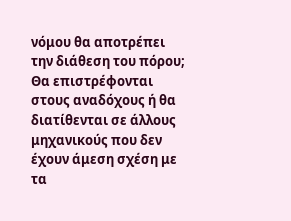νόμου θα αποτρέπει την διάθεση του πόρου; Θα επιστρέφονται στους αναδόχους ή θα διατίθενται σε άλλους μηχανικούς που δεν έχουν άμεση σχέση με τα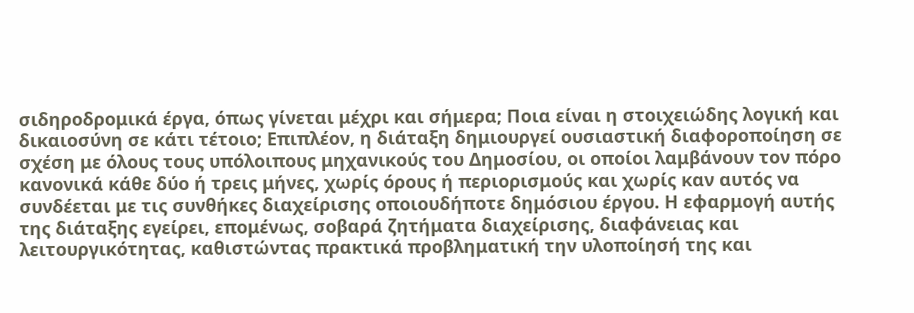σιδηροδρομικά έργα, όπως γίνεται μέχρι και σήμερα; Ποια είναι η στοιχειώδης λογική και δικαιοσύνη σε κάτι τέτοιο; Επιπλέον, η διάταξη δημιουργεί ουσιαστική διαφοροποίηση σε σχέση με όλους τους υπόλοιπους μηχανικούς του Δημοσίου, οι οποίοι λαμβάνουν τον πόρο κανονικά κάθε δύο ή τρεις μήνες, χωρίς όρους ή περιορισμούς και χωρίς καν αυτός να συνδέεται με τις συνθήκες διαχείρισης οποιουδήποτε δημόσιου έργου. Η εφαρμογή αυτής της διάταξης εγείρει, επομένως, σοβαρά ζητήματα διαχείρισης, διαφάνειας και λειτουργικότητας, καθιστώντας πρακτικά προβληματική την υλοποίησή της και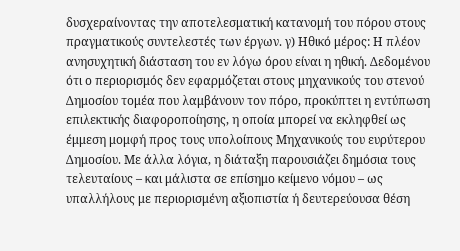δυσχεραίνοντας την αποτελεσματική κατανομή του πόρου στους πραγματικούς συντελεστές των έργων. γ) Ηθικό μέρος: Η πλέον ανησυχητική διάσταση του εν λόγω όρου είναι η ηθική. Δεδομένου ότι ο περιορισμός δεν εφαρμόζεται στους μηχανικούς του στενού Δημοσίου τομέα που λαμβάνουν τον πόρο, προκύπτει η εντύπωση επιλεκτικής διαφοροποίησης, η οποία μπορεί να εκληφθεί ως έμμεση μομφή προς τους υπολοίπους Μηχανικούς του ευρύτερου Δημοσίου. Με άλλα λόγια, η διάταξη παρουσιάζει δημόσια τους τελευταίους – και μάλιστα σε επίσημο κείμενο νόμου – ως υπαλλήλους με περιορισμένη αξιοπιστία ή δευτερεύουσα θέση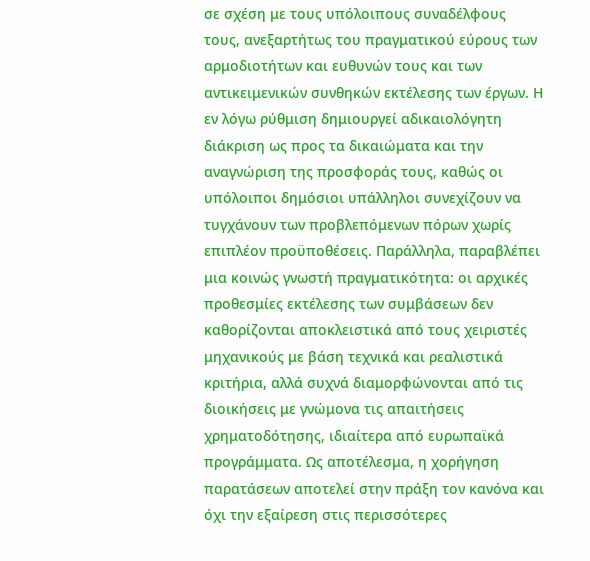σε σχέση με τους υπόλοιπους συναδέλφους τους, ανεξαρτήτως του πραγματικού εύρους των αρμοδιοτήτων και ευθυνών τους και των αντικειμενικών συνθηκών εκτέλεσης των έργων. Η εν λόγω ρύθμιση δημιουργεί αδικαιολόγητη διάκριση ως προς τα δικαιώματα και την αναγνώριση της προσφοράς τους, καθώς οι υπόλοιποι δημόσιοι υπάλληλοι συνεχίζουν να τυγχάνουν των προβλεπόμενων πόρων χωρίς επιπλέον προϋποθέσεις. Παράλληλα, παραβλέπει μια κοινώς γνωστή πραγματικότητα: οι αρχικές προθεσμίες εκτέλεσης των συμβάσεων δεν καθορίζονται αποκλειστικά από τους χειριστές μηχανικούς με βάση τεχνικά και ρεαλιστικά κριτήρια, αλλά συχνά διαμορφώνονται από τις διοικήσεις με γνώμονα τις απαιτήσεις χρηματοδότησης, ιδιαίτερα από ευρωπαϊκά προγράμματα. Ως αποτέλεσμα, η χορήγηση παρατάσεων αποτελεί στην πράξη τον κανόνα και όχι την εξαίρεση στις περισσότερες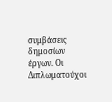συμβάσεις δημοσίων έργων. Οι Διπλωματούχοι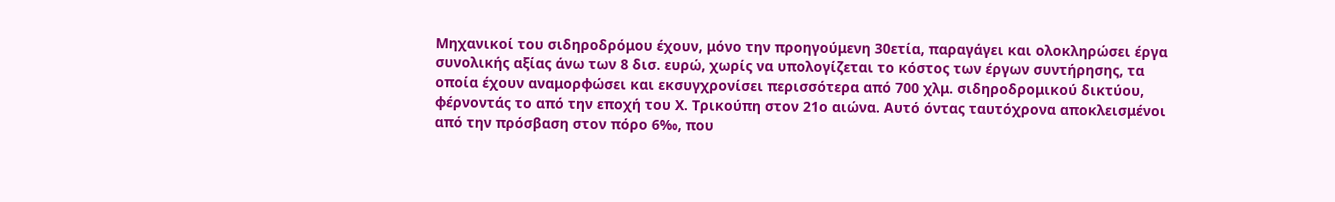Μηχανικοί του σιδηροδρόμου έχουν, μόνο την προηγούμενη 30ετία, παραγάγει και ολοκληρώσει έργα συνολικής αξίας άνω των 8 δισ. ευρώ, χωρίς να υπολογίζεται το κόστος των έργων συντήρησης, τα οποία έχουν αναμορφώσει και εκσυγχρονίσει περισσότερα από 700 χλμ. σιδηροδρομικού δικτύου, φέρνοντάς το από την εποχή του Χ. Τρικούπη στον 21ο αιώνα. Αυτό όντας ταυτόχρονα αποκλεισμένοι από την πρόσβαση στον πόρο 6‰, που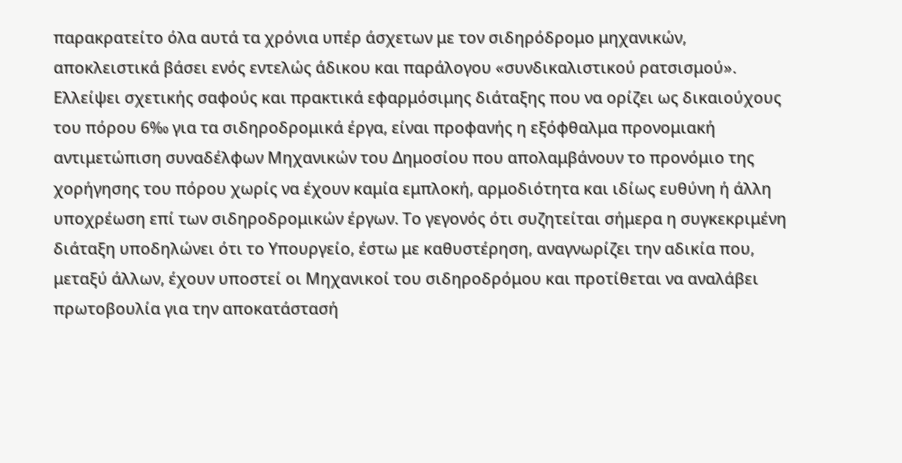παρακρατείτο όλα αυτά τα χρόνια υπέρ άσχετων με τον σιδηρόδρομο μηχανικών, αποκλειστικά βάσει ενός εντελώς άδικου και παράλογου «συνδικαλιστικού ρατσισμού». Ελλείψει σχετικής σαφούς και πρακτικά εφαρμόσιμης διάταξης που να ορίζει ως δικαιούχους του πόρου 6‰ για τα σιδηροδρομικά έργα, είναι προφανής η εξόφθαλμα προνομιακή αντιμετώπιση συναδέλφων Μηχανικών του Δημοσίου που απολαμβάνουν το προνόμιο της χορήγησης του πόρου χωρίς να έχουν καμία εμπλοκή, αρμοδιότητα και ιδίως ευθύνη ή άλλη υποχρέωση επί των σιδηροδρομικών έργων. Το γεγονός ότι συζητείται σήμερα η συγκεκριμένη διάταξη υποδηλώνει ότι το Υπουργείο, έστω με καθυστέρηση, αναγνωρίζει την αδικία που, μεταξύ άλλων, έχουν υποστεί οι Μηχανικοί του σιδηροδρόμου και προτίθεται να αναλάβει πρωτοβουλία για την αποκατάστασή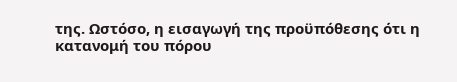της. Ωστόσο, η εισαγωγή της προϋπόθεσης ότι η κατανομή του πόρου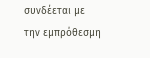συνδέεται με την εμπρόθεσμη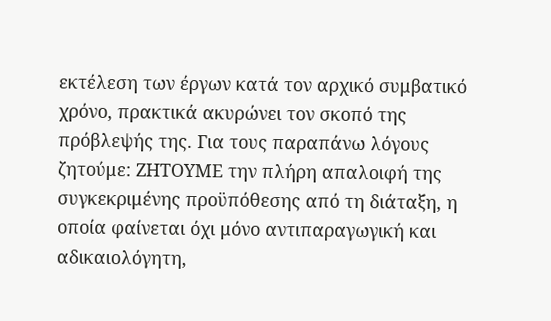εκτέλεση των έργων κατά τον αρχικό συμβατικό χρόνο, πρακτικά ακυρώνει τον σκοπό της πρόβλεψής της. Για τους παραπάνω λόγους ζητούμε: ΖΗΤΟΥΜΕ την πλήρη απαλοιφή της συγκεκριμένης προϋπόθεσης από τη διάταξη, η οποία φαίνεται όχι μόνο αντιπαραγωγική και αδικαιολόγητη,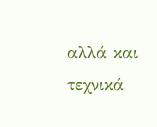αλλά και τεχνικά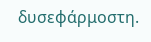δυσεφάρμοστη.